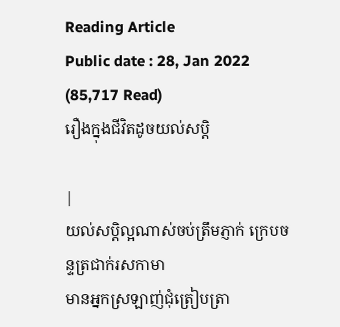Reading Article
Public date : 28, Jan 2022 (85,717 Read)
រឿងក្នុងជីវិតដូចយល់សប្តិ

|
យល់សប្តិល្អណាស់ចប់ត្រឹមភ្ញាក់ ក្រេបចន្ទត្រជាក់រសកាមា
មានអ្នកស្រឡាញ់ជុំត្រៀបត្រា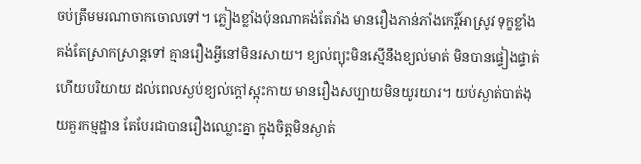ចប់ត្រឹមមរណាចាកចោលទៅ។ ភ្លៀងខ្លាំងប៉ុនណាគង់តែរាំង មានរឿងភាន់ភាំងកេរ្តិ៍អាស្រូវ ទុក្ខខ្លាំងគង់តែស្រាកស្រាន្តទៅ គ្មានរឿងអ្វីនៅមិនរសាយ។ ខ្យល់ព្យុះមិនស្មើនឹងខ្យល់មាត់ មិនបានផ្ទៀងផ្ទាត់ហើយបរិយាយ ដល់ពេលស្ងប់ខ្យល់ក្តៅស្អុះកាយ មានរឿងសប្បាយមិនយូរយារ។ យប់ស្ងាត់បាត់ងុយគួរកម្មដ្ឋាន តែបែរជាបានរឿងឈ្លោះគ្នា ក្នុងចិត្តមិនស្ងាត់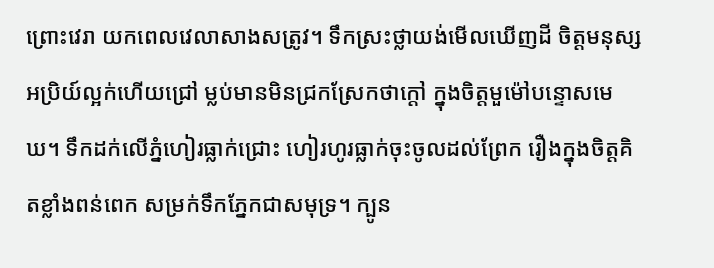ព្រោះវេរា យកពេលវេលាសាងសត្រូវ។ ទឹកស្រះថ្លាយង់មើលឃើញដី ចិត្តមនុស្សអប្រិយ៍ល្អក់ហើយជ្រៅ ម្លប់មានមិនជ្រកស្រែកថាក្តៅ ក្នុងចិត្តមួម៉ៅបន្ទោសមេឃ។ ទឹកដក់លើភ្នំហៀរធ្លាក់ជ្រោះ ហៀរហូរធ្លាក់ចុះចូលដល់ព្រែក រឿងក្នុងចិត្តគិតខ្លាំងពន់ពេក សម្រក់ទឹកភ្នែកជាសមុទ្រ។ ក្បូន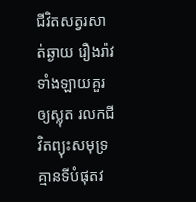ជីវិតសត្វរសាត់ឆ្ងាយ រឿងរ៉ាវទាំងឡាយគួរឲ្យស្លុត រលកជីវិតព្យុះសមុទ្រ គ្មានទីបំផុតវ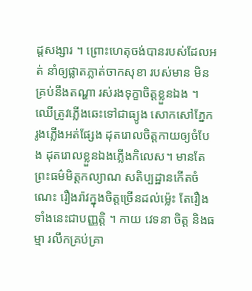ដ្តសង្សារ ។ ព្រោះហេតុចង់បានរបស់ដែលអត់ នាំឲ្យផ្លាតភ្លាត់ចាកសុខា របស់មាន មិនគ្រប់នឹងតណ្ហា រស់រងទុក្ខាចិត្តខ្លួនឯង ។ ឈើត្រូវភ្លើងឆេះទៅជាធ្យូង សោកសៅភ្នែករូងភ្លើងអត់ផ្សែង ដុតរោលចិត្តកាយឲ្យចំបែង ដុតរោលខ្លួនឯងភ្លើងកិលេស។ មានតែព្រះធម៌មិត្តកល្យាណ សតិប្បដ្ឋានកើតចំណេះ រឿងរ៉ាវក្នុងចិត្តច្រើនដល់ម្ល៉េះ តែរឿងទាំងនេះជាបញ្ញត្តិ ។ កាយ វេទនា ចិត្ត និងធម្មា រលឹកគ្រប់គ្រា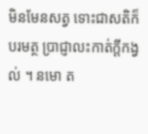មិនមែនសត្វ ទោះជាសតិក៏បរមត្ថ ប្រាជ្ញាលះកាត់ក្ដីកង្វល់ ។ នមោ ត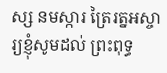ស្ស នមស្ការ ត្រៃរត្នអស្ចារ្យខ្ញុំសូមដល់ ព្រះពុទ្ធ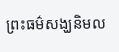ព្រះធម៌សង្ឃនិមល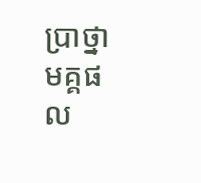ប្រាថ្នាមគ្គផល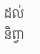ដល់និព្វា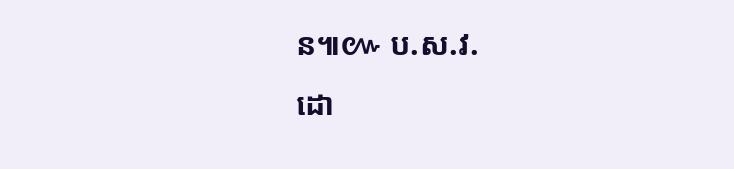ន៕៚ ប.ស.វ.
ដោ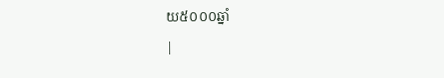យ៥០០០ឆ្នាំ
|